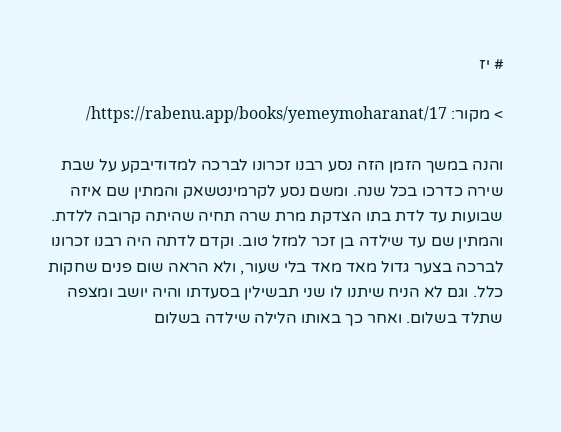# יז

> מקור: https://rabenu.app/books/yemeymoharanat/17/

והנה במשך הזמן הזה נסע רבנו זכרונו לברכה למדודיבקע על שבת שירה כדרכו בכל שנה. ומשם נסע לקרמינטשאק והמתין שם איזה שבועות עד לדת בתו הצדקת מרת שרה תחיה שהיתה קרובה ללדת. והמתין שם עד שילדה בן זכר למזל טוב. וקדם לדתה היה רבנו זכרונו לברכה בצער גדול מאד מאד בלי שעור, ולא הראה שום פנים שחקות כלל. וגם לא הניח שיתנו לו שני תבשילין בסעדתו והיה יושב ומצפה שתלד בשלום. ואחר כך באותו הלילה שילדה בשלום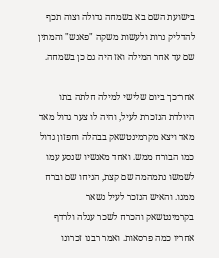בישועת השם בא בשמחה גדולה וצוה תכף להדליק נרות ולעשות משקה "פאנש" והמתין שם עד אחר המילה ואז היה גם כן בשמחה.

אחר־כך ביום שלישי למילה חלתה בתו היולדת הנזכרת לעיל, והיה לו צער גדול מאד מאד ויצא מקרמינטשאק בבהלה וחפזון גדול כמו הבורח ממש. ואחד מאנשיו שנסע עמו לשמשו נתמהמה שם קצת, הניחו שם וברח ממנו. והאיש הנזכר לעיל נשאר בקרמינטשאק והכרח לשכר עגלה ולרדף אחריו כמה פרסאות. ואמר רבנו זכרונו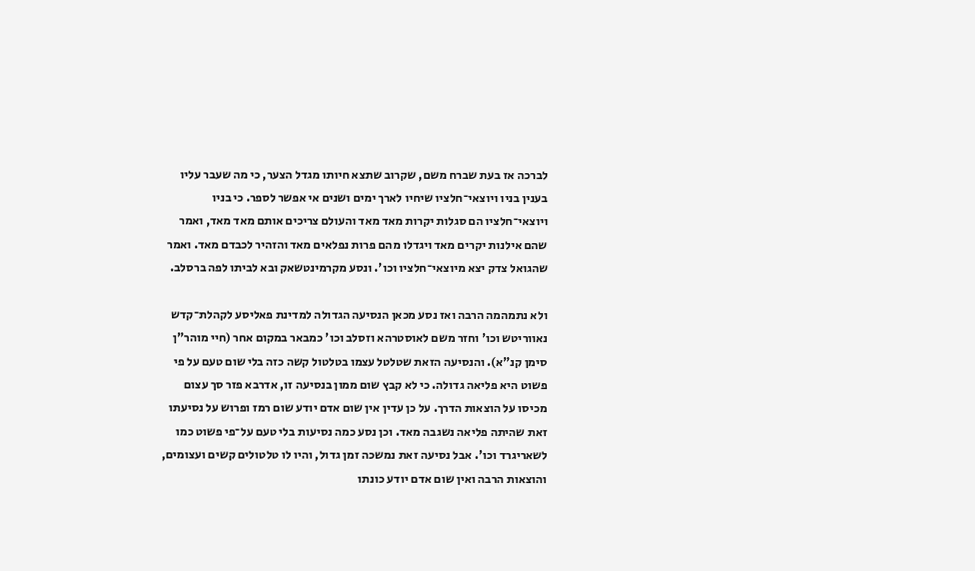לברכה אז בעת שברח משם, שקרוב שתצא חיותו מגדל הצער, כי מה שעבר עליו בענין בניו ויוצאי־חלציו שיחיו לארך ימים ושנים אי אפשר לספר. כי בניו ויוצאי־חלציו הם סגלות יקרות מאד מאד והעולם צריכים אותם מאד מאד, ואמר שהם אילנות יקרים מאד ויגדלו מהם פרות נפלאים מאד והזהיר לכבדם מאד. ואמר שהגואל צדק יצא מיוצאי־חלציו וכו'. ונסע מקרמינטשאק ובא לביתו לפה ברסלב.

ולא נתמהמה הרבה ואז נסע מכאן הנסיעה הגדולה למדינת פאליסע לקהלת־קדש נאווריטש וכו' וחזר משם לאוסטרהא וזסלב וכו' כמבאר במקום אחר (חיי מוהר"ן סימן קנ"א). והנסיעה הזאת שטלטל עצמו בטלטול קשה כזה בלי שום טעם על פי פשוט היא פליאה גדולה. כי לא קבץ שום ממון בנסיעה זו, אדרבא פזר סך עצום מכיסו על הוצאות הדרך. על כן עדין אין שום אדם יודע שום רמז ופרוש על נסיעתו זאת שהיתה פליאה נשגבה מאד. וכן נסע כמה נסיעות בלי טעם על־פי פשוט כמו לשאריגרד וכו'. אבל נסיעה זאת נמשכה זמן גדול, והיו לו טלטולים קשים ועצומים, והוצאות הרבה ואין שום אדם יודע כונתו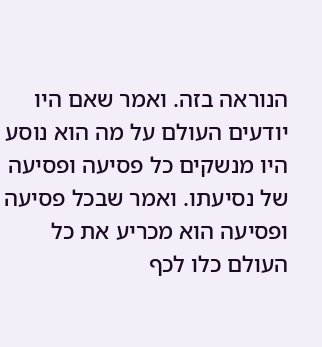הנוראה בזה. ואמר שאם היו יודעים העולם על מה הוא נוסע היו מנשקים כל פסיעה ופסיעה של נסיעתו. ואמר שבכל פסיעה ופסיעה הוא מכריע את כל העולם כלו לכף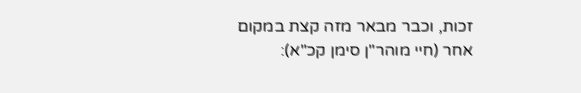זכות, וכבר מבאר מזה קצת במקום אחר (חיי מוהר"ן סימן קכ"א):